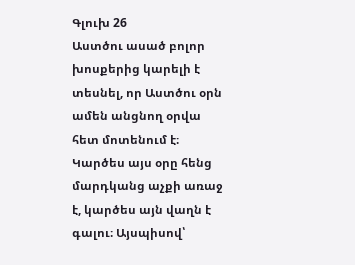Գլուխ 26
Աստծու ասած բոլոր խոսքերից կարելի է տեսնել, որ Աստծու օրն ամեն անցնող օրվա հետ մոտենում է։ Կարծես այս օրը հենց մարդկանց աչքի առաջ է, կարծես այն վաղն է գալու։ Այսպիսով՝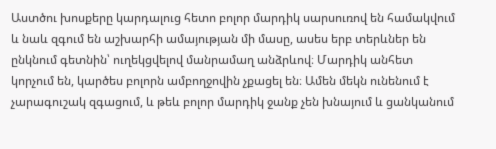Աստծու խոսքերը կարդալուց հետո բոլոր մարդիկ սարսուռով են համակվում և նաև զգում են աշխարհի ամայության մի մասը, ասես երբ տերևներ են ընկնում գետնին՝ ուղեկցվելով մանրամաղ անձրևով։ Մարդիկ անհետ կորչում են, կարծես բոլորն ամբողջովին չքացել են։ Ամեն մեկն ունենում է չարագուշակ զգացում, և թեև բոլոր մարդիկ ջանք չեն խնայում և ցանկանում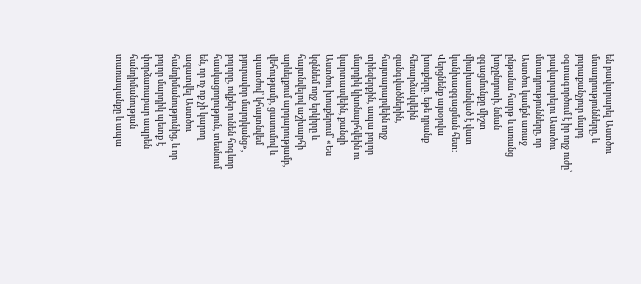են բավարարել Աստծու մտադրությունները, և յուրաքանչյուր մարդ օգտագործում է իր ողջ ուժը՝ բավարարելու Աստծու մտադրությունները, որ Աստծու կամքն առաջ ընթանա հարթ և առանց խոչընդոտի, նման զգացմունքը միշտ միախառնված է վատ կանխազգացման հետ։ Վերցնենք այսօրվա խոսքերը․ եթե դրանք հեռարձակվեին զանգվածներին, հայտարարվեին ողջ տիեզերքին, ապա բոլոր մարդիկ կխոնարհվեին ու կարտասվեին, քանզի Աստծու խոսքերում՝ «Ես կզննեմ ողջ երկիրը և հայտնվելով աշխարհի արևելքում արդարությամբ, վեհությամբ, ցասումով և պատժով՝ կհայտնվեմ բյուրավոր մարդկանց», բոլորը, ովքեր ունեն հոգևոր հասկացողություն, տեսնում են, որ ոչ ոք չի կարող ազատվել Աստծու հանդիմանությունից, և որ բոլոր մարդիկ պետք է փորձառաբար ապրեն հանդիմանության տառապանքը և ապա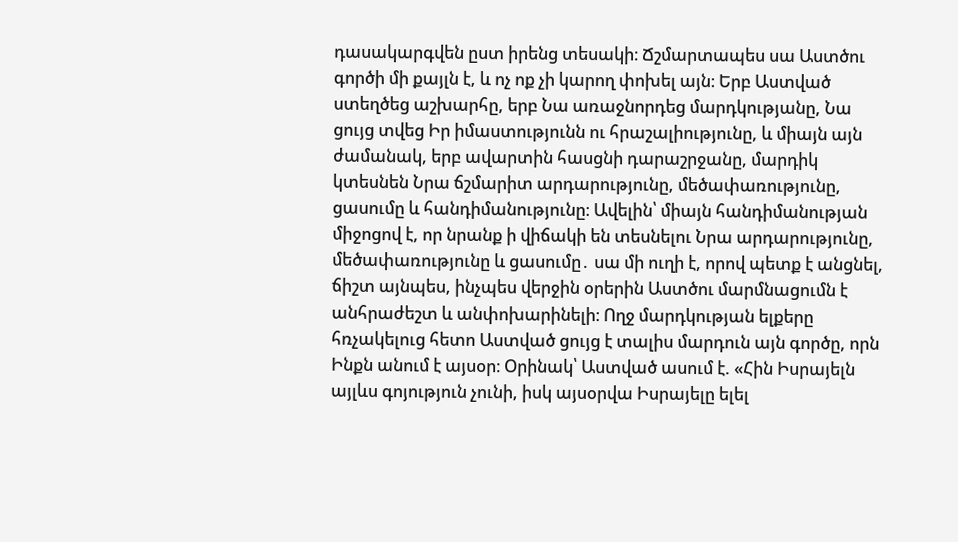դասակարգվեն ըստ իրենց տեսակի։ Ճշմարտապես սա Աստծու գործի մի քայլն է, և ոչ ոք չի կարող փոխել այն։ Երբ Աստված ստեղծեց աշխարհը, երբ Նա առաջնորդեց մարդկությանը, Նա ցույց տվեց Իր իմաստությունն ու հրաշալիությունը, և միայն այն ժամանակ, երբ ավարտին հասցնի դարաշրջանը, մարդիկ կտեսնեն Նրա ճշմարիտ արդարությունը, մեծափառությունը, ցասումը և հանդիմանությունը։ Ավելին՝ միայն հանդիմանության միջոցով է, որ նրանք ի վիճակի են տեսնելու Նրա արդարությունը, մեծափառությունը և ցասումը․ սա մի ուղի է, որով պետք է անցնել, ճիշտ այնպես, ինչպես վերջին օրերին Աստծու մարմնացումն է անհրաժեշտ և անփոխարինելի։ Ողջ մարդկության ելքերը հռչակելուց հետո Աստված ցույց է տալիս մարդուն այն գործը, որն Ինքն անում է այսօր։ Օրինակ՝ Աստված ասում է. «Հին Իսրայելն այլևս գոյություն չունի, իսկ այսօրվա Իսրայելը ելել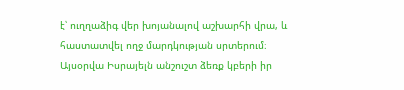է՝ ուղղաձիգ վեր խոյանալով աշխարհի վրա, և հաստատվել ողջ մարդկության սրտերում։ Այսօրվա Իսրայելն անշուշտ ձեռք կբերի իր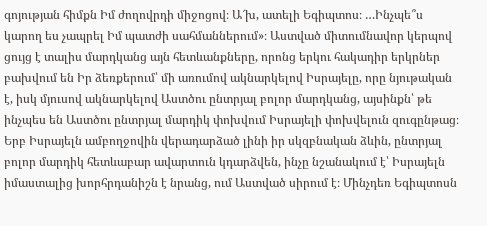գոյության հիմքն Իմ ժողովրդի միջոցով։ Ա՜խ, ատելի Եգիպտոս։ …Ինչպե՞ս կարող ես չապրել Իմ պատժի սահմաններում»։ Աստված միտումնավոր կերպով ցույց է տալիս մարդկանց այն հետևանքները, որոնց երկու հակադիր երկրներ բախվում են Իր ձեռքերում՝ մի առումով ակնարկելով Իսրայելը, որը նյութական է, իսկ մյուսով ակնարկելով Աստծու ընտրյալ բոլոր մարդկանց, այսինքն՝ թե ինչպես են Աստծու ընտրյալ մարդիկ փոխվում Իսրայելի փոխվելուն զուգընթաց։ Երբ Իսրայելն ամբողջովին վերադարձած լինի իր սկզբնական ձևին, ընտրյալ բոլոր մարդիկ հետևաբար ավարտուն կդարձվեն, ինչը նշանակում է՝ Իսրայելն իմաստալից խորհրդանիշն է նրանց, ում Աստված սիրում է։ Մինչդեռ Եգիպտոսն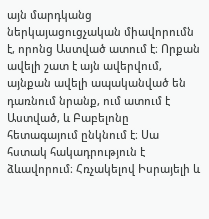այն մարդկանց ներկայացուցչական միավորումն է, որոնց Աստված ատում է։ Որքան ավելի շատ է այն ավերվում, այնքան ավելի ապականված են դառնում նրանք, ում ատում է Աստված, և Բաբելոնը հետագայում ընկնում է։ Սա հստակ հակադրություն է ձևավորում։ Հռչակելով Իսրայելի և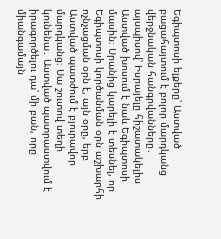Եգիպտոսի ելքերը՝ Աստված բացահայտում է բոլոր մարդկանց վերջնական հանգրվանները․ այսպիսով՝ Իսրայելը հիշատակելիս Աստված խոսում է նաև Եգիպտոսի մասին։ Սրանից կարելի է տեսնել, որ Եգիպտոսի կործանման օրն աշխարհի ոչնչացման օրն է, այն օրը, երբ Աստված պատժում է բյուրավոր մարդկանց։ Սա շուտով տեղի կունենա․ Աստված պատրաստվում է իրագործելու դա՝ մի բան, որը միանգամայն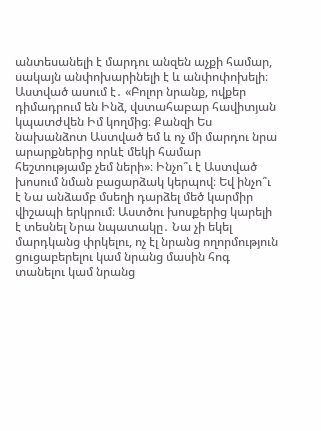անտեսանելի է մարդու անզեն աչքի համար, սակայն անփոխարինելի է և անփոփոխելի։ Աստված ասում է․ «Բոլոր նրանք, ովքեր դիմադրում են Ինձ, վստահաբար հավիտյան կպատժվեն Իմ կողմից։ Քանզի Ես նախանձոտ Աստված եմ և ոչ մի մարդու նրա արարքներից որևէ մեկի համար հեշտությամբ չեմ ների»։ Ինչո՞ւ է Աստված խոսում նման բացարձակ կերպով։ Եվ ինչո՞ւ է Նա անձամբ մսեղի դարձել մեծ կարմիր վիշապի երկրում։ Աստծու խոսքերից կարելի է տեսնել Նրա նպատակը․ Նա չի եկել մարդկանց փրկելու, ոչ էլ նրանց ողորմություն ցուցաբերելու կամ նրանց մասին հոգ տանելու կամ նրանց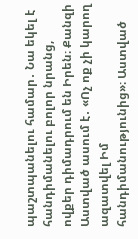պաշտպանելու համար․ Նա եկել է հանդիմանելու բոլոր նրանց, ովքեր դիմադրում են Իրեն։ Քանզի Աստված ասում է․ «Ոչ ոք չի կարող ազատվել Իմ հանդիմանությունից»։ Աստված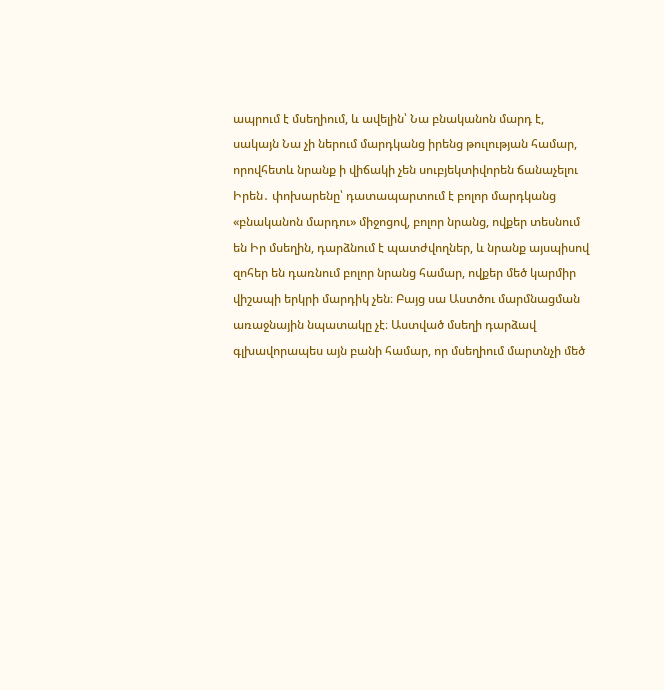ապրում է մսեղիում, և ավելին՝ Նա բնականոն մարդ է, սակայն Նա չի ներում մարդկանց իրենց թուլության համար, որովհետև նրանք ի վիճակի չեն սուբյեկտիվորեն ճանաչելու Իրեն․ փոխարենը՝ դատապարտում է բոլոր մարդկանց «բնականոն մարդու» միջոցով, բոլոր նրանց, ովքեր տեսնում են Իր մսեղին, դարձնում է պատժվողներ, և նրանք այսպիսով զոհեր են դառնում բոլոր նրանց համար, ովքեր մեծ կարմիր վիշապի երկրի մարդիկ չեն։ Բայց սա Աստծու մարմնացման առաջնային նպատակը չէ։ Աստված մսեղի դարձավ գլխավորապես այն բանի համար, որ մսեղիում մարտնչի մեծ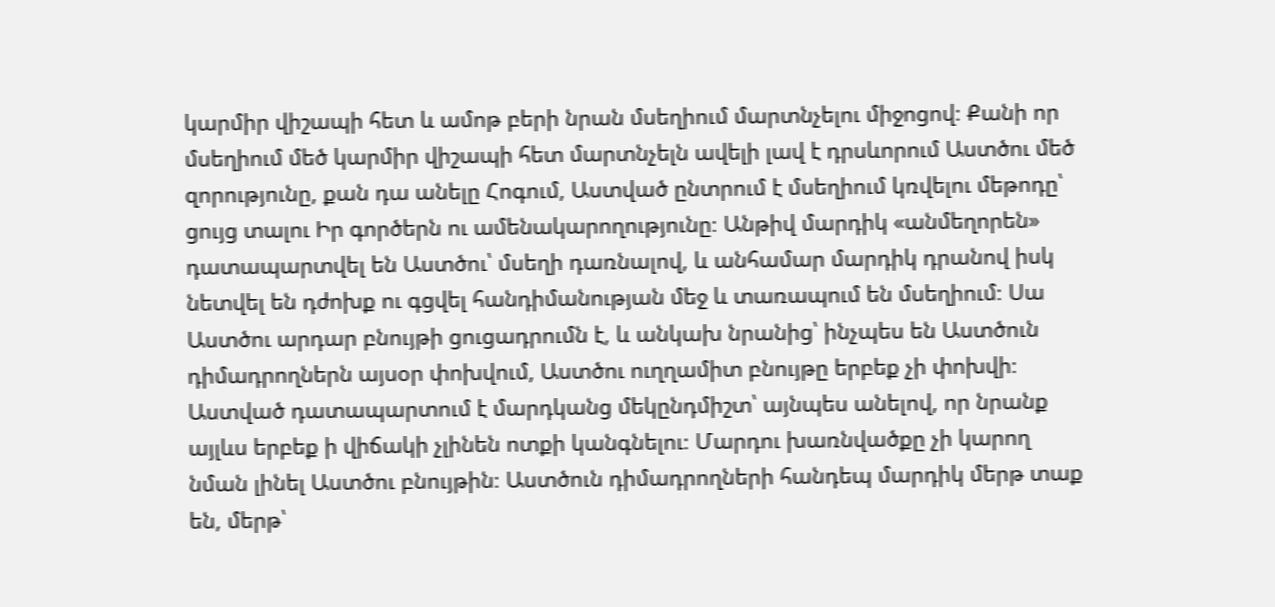կարմիր վիշապի հետ և ամոթ բերի նրան մսեղիում մարտնչելու միջոցով։ Քանի որ մսեղիում մեծ կարմիր վիշապի հետ մարտնչելն ավելի լավ է դրսևորում Աստծու մեծ զորությունը, քան դա անելը Հոգում, Աստված ընտրում է մսեղիում կռվելու մեթոդը՝ ցույց տալու Իր գործերն ու ամենակարողությունը։ Անթիվ մարդիկ «անմեղորեն» դատապարտվել են Աստծու՝ մսեղի դառնալով, և անհամար մարդիկ դրանով իսկ նետվել են դժոխք ու գցվել հանդիմանության մեջ և տառապում են մսեղիում։ Սա Աստծու արդար բնույթի ցուցադրումն է, և անկախ նրանից՝ ինչպես են Աստծուն դիմադրողներն այսօր փոխվում, Աստծու ուղղամիտ բնույթը երբեք չի փոխվի։ Աստված դատապարտում է մարդկանց մեկընդմիշտ՝ այնպես անելով, որ նրանք այլևս երբեք ի վիճակի չլինեն ոտքի կանգնելու։ Մարդու խառնվածքը չի կարող նման լինել Աստծու բնույթին։ Աստծուն դիմադրողների հանդեպ մարդիկ մերթ տաք են, մերթ՝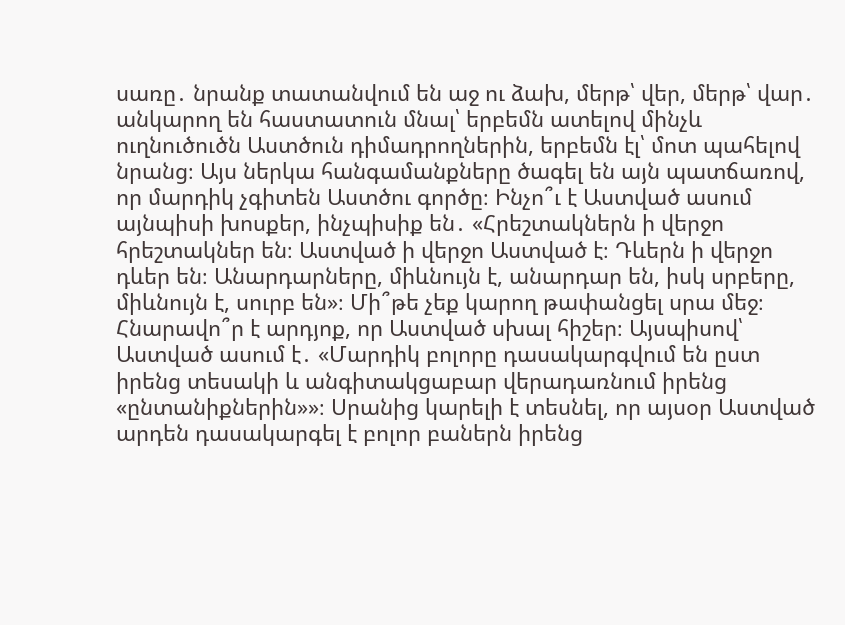սառը․ նրանք տատանվում են աջ ու ձախ, մերթ՝ վեր, մերթ՝ վար․ անկարող են հաստատուն մնալ՝ երբեմն ատելով մինչև ուղնուծուծն Աստծուն դիմադրողներին, երբեմն էլ՝ մոտ պահելով նրանց։ Այս ներկա հանգամանքները ծագել են այն պատճառով, որ մարդիկ չգիտեն Աստծու գործը։ Ինչո՞ւ է Աստված ասում այնպիսի խոսքեր, ինչպիսիք են․ «Հրեշտակներն ի վերջո հրեշտակներ են։ Աստված ի վերջո Աստված է։ Դևերն ի վերջո դևեր են։ Անարդարները, միևնույն է, անարդար են, իսկ սրբերը, միևնույն է, սուրբ են»։ Մի՞թե չեք կարող թափանցել սրա մեջ։ Հնարավո՞ր է արդյոք, որ Աստված սխալ հիշեր։ Այսպիսով՝ Աստված ասում է․ «Մարդիկ բոլորը դասակարգվում են ըստ իրենց տեսակի և անգիտակցաբար վերադառնում իրենց «ընտանիքներին»»։ Սրանից կարելի է տեսնել, որ այսօր Աստված արդեն դասակարգել է բոլոր բաներն իրենց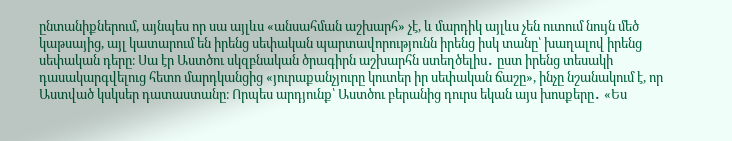ընտանիքներում, այնպես որ սա այլևս «անսահման աշխարհ» չէ, և մարդիկ այլևս չեն ուտում նույն մեծ կաթսայից, այլ կատարում են իրենց սեփական պարտավորությունն իրենց իսկ տանը՝ խաղալով իրենց սեփական դերը։ Սա էր Աստծու սկզբնական ծրագիրն աշխարհն ստեղծելիս․ ըստ իրենց տեսակի դասակարգվելուց հետո մարդկանցից «յուրաքանչյուրը կուտեր իր սեփական ճաշը», ինչը նշանակում է, որ Աստված կսկսեր դատաստանը։ Որպես արդյունք՝ Աստծու բերանից դուրս եկան այս խոսքերը․ «Ես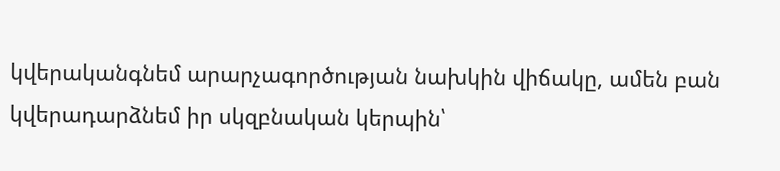կվերականգնեմ արարչագործության նախկին վիճակը, ամեն բան կվերադարձնեմ իր սկզբնական կերպին՝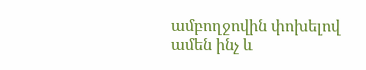ամբողջովին փոխելով ամեն ինչ և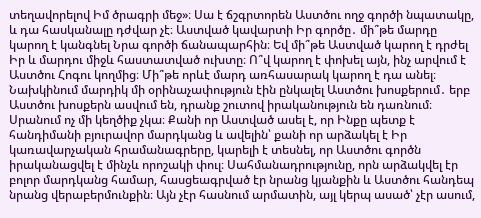տեղավորելով Իմ ծրագրի մեջ»։ Սա է ճշգրտորեն Աստծու ողջ գործի նպատակը, և դա հասկանալը դժվար չէ։ Աստված կավարտի Իր գործը․ մի՞թե մարդը կարող է կանգնել Նրա գործի ճանապարհին։ Եվ մի՞թե Աստված կարող է դրժել Իր և մարդու միջև հաստատված ուխտը։ Ո՞վ կարող է փոխել այն, ինչ արվում է Աստծու Հոգու կողմից։ Մի՞թե որևէ մարդ առհասարակ կարող է դա անել։
Նախկինում մարդիկ մի օրինաչափություն էին ընկալել Աստծու խոսքերում․ երբ Աստծու խոսքերն ասվում են, դրանք շուտով իրականություն են դառնում։ Սրանում ոչ մի կեղծիք չկա։ Քանի որ Աստված ասել է, որ Ինքը պետք է հանդիմանի բյուրավոր մարդկանց և ավելին՝ քանի որ արձակել է Իր կառավարչական հրամանագրերը, կարելի է տեսնել, որ Աստծու գործն իրականացվել է մինչև որոշակի փուլ։ Սահմանադրությունը, որն արձակվել էր բոլոր մարդկանց համար, հասցեագրված էր նրանց կյանքին և Աստծու հանդեպ նրանց վերաբերմունքին։ Այն չէր հասնում արմատին, այլ կերպ ասած՝ չէր ասում,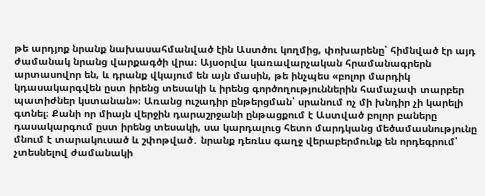թե արդյոք նրանք նախասահմանված էին Աստծու կողմից, փոխարենը՝ հիմնված էր այդ ժամանակ նրանց վարքագծի վրա։ Այսօրվա կառավարչական հրամանագրերն արտասովոր են, և դրանք վկայում են այն մասին, թե ինչպես «բոլոր մարդիկ կդասակարգվեն ըստ իրենց տեսակի և իրենց գործողություններին համաչափ տարբեր պատիժներ կստանան»։ Առանց ուշադիր ընթերցման՝ սրանում ոչ մի խնդիր չի կարելի գտնել։ Քանի որ միայն վերջին դարաշրջանի ընթացքում է Աստված բոլոր բաները դասակարգում ըստ իրենց տեսակի, սա կարդալուց հետո մարդկանց մեծամասնությունը մնում է տարակուսած և շփոթված․ նրանք դեռևս գաղջ վերաբերմունք են որդեգրում՝ չտեսնելով ժամանակի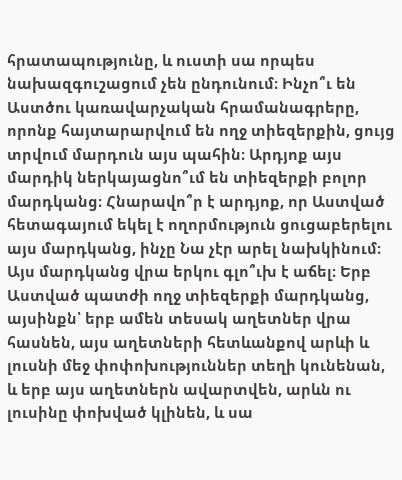հրատապությունը, և ուստի սա որպես նախազգուշացում չեն ընդունում։ Ինչո՞ւ են Աստծու կառավարչական հրամանագրերը, որոնք հայտարարվում են ողջ տիեզերքին, ցույց տրվում մարդուն այս պահին։ Արդյոք այս մարդիկ ներկայացնո՞ւմ են տիեզերքի բոլոր մարդկանց։ Հնարավո՞ր է արդյոք, որ Աստված հետագայում եկել է ողորմություն ցուցաբերելու այս մարդկանց, ինչը Նա չէր արել նախկինում։ Այս մարդկանց վրա երկու գլո՞ւխ է աճել։ Երբ Աստված պատժի ողջ տիեզերքի մարդկանց, այսինքն՝ երբ ամեն տեսակ աղետներ վրա հասնեն, այս աղետների հետևանքով արևի և լուսնի մեջ փոփոխություններ տեղի կունենան, և երբ այս աղետներն ավարտվեն, արևն ու լուսինը փոխված կլինեն, և սա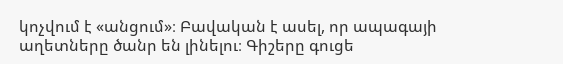կոչվում է «անցում»։ Բավական է ասել, որ ապագայի աղետները ծանր են լինելու։ Գիշերը գուցե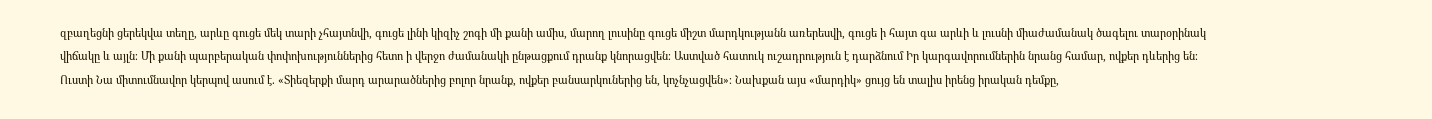զբաղեցնի ցերեկվա տեղը, արևը գուցե մեկ տարի չհայտնվի, գուցե լինի կիզիչ շոգի մի քանի ամիս, մարող լուսինը գուցե միշտ մարդկությանն առերեսվի, գուցե ի հայտ գա արևի և լուսնի միաժամանակ ծագելու տարօրինակ վիճակը և այլն։ Մի քանի պարբերական փոփոխություններից հետո ի վերջո ժամանակի ընթացքում դրանք կնորացվեն։ Աստված հատուկ ուշադրություն է դարձնում Իր կարգավորումներին նրանց համար, ովքեր դևերից են։ Ուստի Նա միտումնավոր կերպով ասում է․ «Տիեզերքի մարդ արարածներից բոլոր նրանք, ովքեր բանսարկուներից են, կոչնչացվեն»։ Նախքան այս «մարդիկ» ցույց են տալիս իրենց իրական դեմքը,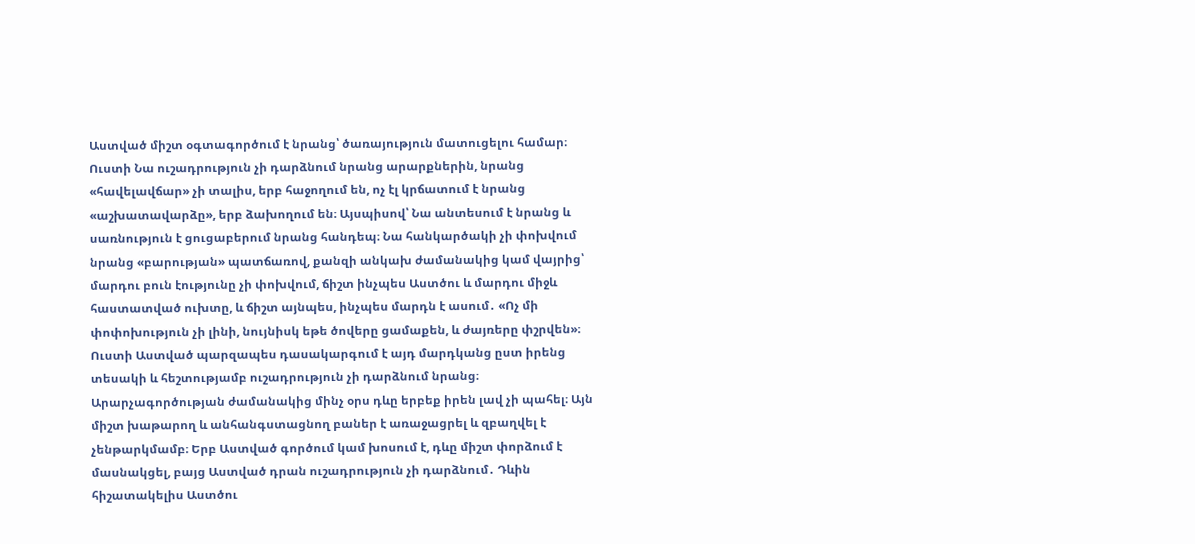Աստված միշտ օգտագործում է նրանց՝ ծառայություն մատուցելու համար։ Ուստի Նա ուշադրություն չի դարձնում նրանց արարքներին, նրանց «հավելավճար» չի տալիս, երբ հաջողում են, ոչ էլ կրճատում է նրանց «աշխատավարձը», երբ ձախողում են։ Այսպիսով՝ Նա անտեսում է նրանց և սառնություն է ցուցաբերում նրանց հանդեպ։ Նա հանկարծակի չի փոխվում նրանց «բարության» պատճառով, քանզի անկախ ժամանակից կամ վայրից՝ մարդու բուն էությունը չի փոխվում, ճիշտ ինչպես Աստծու և մարդու միջև հաստատված ուխտը, և ճիշտ այնպես, ինչպես մարդն է ասում․ «Ոչ մի փոփոխություն չի լինի, նույնիսկ եթե ծովերը ցամաքեն, և ժայռերը փշրվեն»։ Ուստի Աստված պարզապես դասակարգում է այդ մարդկանց ըստ իրենց տեսակի և հեշտությամբ ուշադրություն չի դարձնում նրանց։ Արարչագործության ժամանակից մինչ օրս դևը երբեք իրեն լավ չի պահել։ Այն միշտ խաթարող և անհանգստացնող բաներ է առաջացրել և զբաղվել է չենթարկմամբ։ Երբ Աստված գործում կամ խոսում է, դևը միշտ փորձում է մասնակցել, բայց Աստված դրան ուշադրություն չի դարձնում․ Դևին հիշատակելիս Աստծու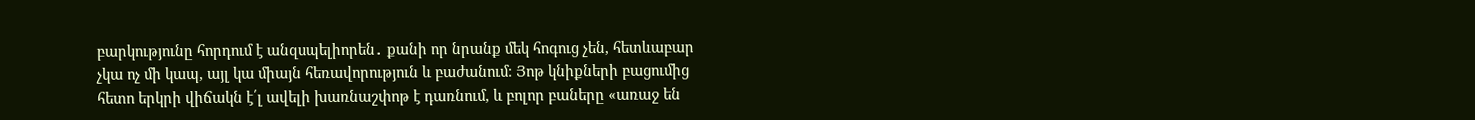բարկությունը հորդում է անզսպելիորեն․ քանի որ նրանք մեկ հոգուց չեն, հետևաբար չկա ոչ մի կապ, այլ կա միայն հեռավորություն և բաժանում։ Յոթ կնիքների բացումից հետո երկրի վիճակն է՛լ ավելի խառնաշփոթ է դառնում, և բոլոր բաները «առաջ են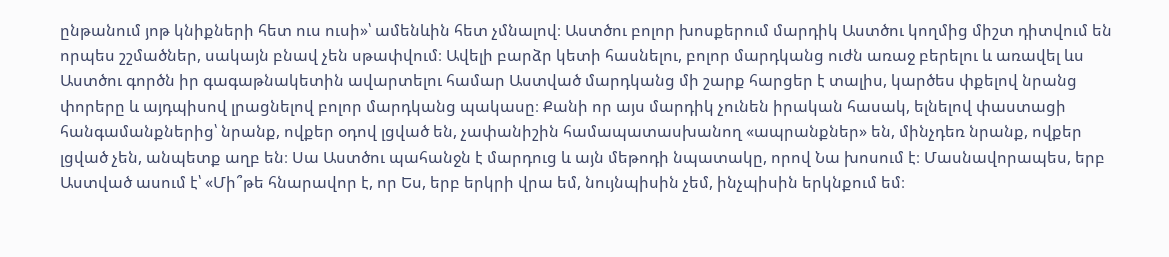ընթանում յոթ կնիքների հետ ուս ուսի»՝ ամենևին հետ չմնալով։ Աստծու բոլոր խոսքերում մարդիկ Աստծու կողմից միշտ դիտվում են որպես շշմածներ, սակայն բնավ չեն սթափվում։ Ավելի բարձր կետի հասնելու, բոլոր մարդկանց ուժն առաջ բերելու և առավել ևս Աստծու գործն իր գագաթնակետին ավարտելու համար Աստված մարդկանց մի շարք հարցեր է տալիս, կարծես փքելով նրանց փորերը և այդպիսով լրացնելով բոլոր մարդկանց պակասը։ Քանի որ այս մարդիկ չունեն իրական հասակ, ելնելով փաստացի հանգամանքներից՝ նրանք, ովքեր օդով լցված են, չափանիշին համապատասխանող «ապրանքներ» են, մինչդեռ նրանք, ովքեր լցված չեն, անպետք աղբ են։ Սա Աստծու պահանջն է մարդուց և այն մեթոդի նպատակը, որով Նա խոսում է։ Մասնավորապես, երբ Աստված ասում է՝ «Մի՞թե հնարավոր է, որ Ես, երբ երկրի վրա եմ, նույնպիսին չեմ, ինչպիսին երկնքում եմ։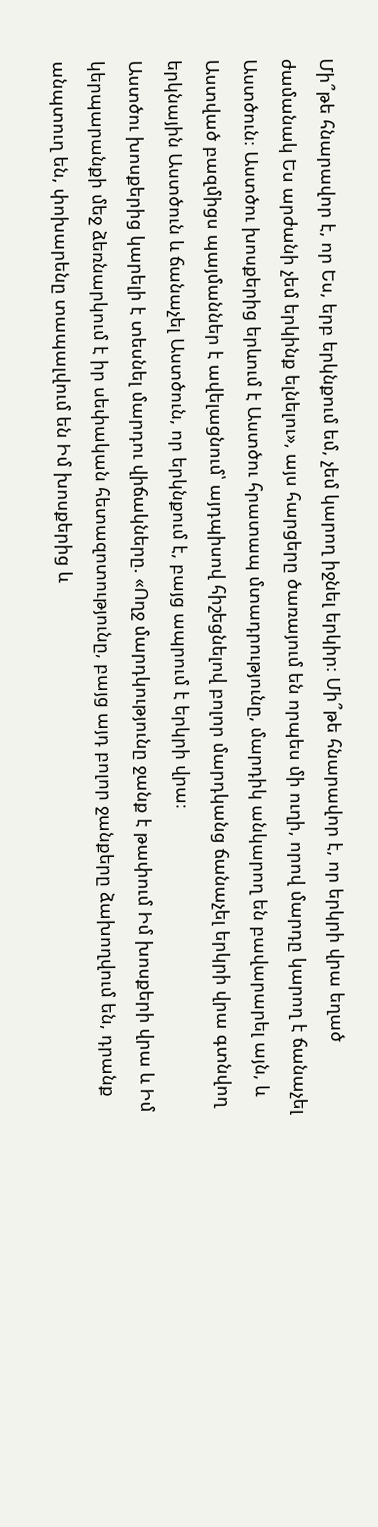Մի՞թե հնարավոր է, որ Ես, երբ երկնքում եմ, չեմ կարող իջնել երկիր։ Մի՞թե հնարավոր է, որ երկրի վրա եղած ժամանակ Ես արժանի չեմ երկինք ելնելու», այս հարցերը ծառայում են որպես մի ուղի, որով մարդը կարող է ճանաչել Աստծուն։ Աստծու խոսքերից երևում է Աստծու հրատապ մտադրությունը, մարդիկ անկարող են բավարարել այն, և Աստված բազմիցս պայմաններ է ավելացնում՝ այդպիսով հիշեցնելով բոլոր մարդկանց ճանաչել երկրի վրա գտնվող երկնային Աստծուն և ճանաչել Աստծուն, որ երկնքում է, բայց ապրում է երկրի վրա։
Աստծու խոսքերից կարելի է տեսնել մարդու վիճակները. «Ողջ մարդկությունը ջանք է թափում Իմ խոսքերի վրա և Իմ կերպարանքի մեջ ձեռնարկում է իր սեփական հետազոտությունը, բայց այդ բոլոր ջանքերը ձախողվում են, դրանք անպտուղ են, փոխարենը տապալվում են Իմ խոսքերից և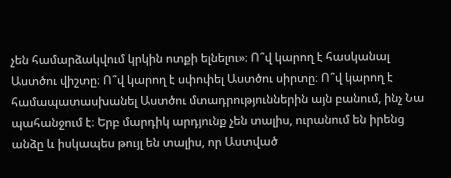չեն համարձակվում կրկին ոտքի ելնելու»։ Ո՞վ կարող է հասկանալ Աստծու վիշտը։ Ո՞վ կարող է սփոփել Աստծու սիրտը։ Ո՞վ կարող է համապատասխանել Աստծու մտադրություններին այն բանում, ինչ Նա պահանջում է։ Երբ մարդիկ արդյունք չեն տալիս, ուրանում են իրենց անձը և իսկապես թույլ են տալիս, որ Աստված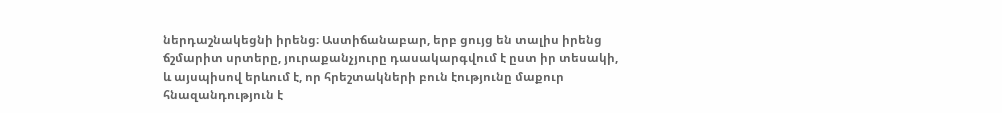ներդաշնակեցնի իրենց։ Աստիճանաբար, երբ ցույց են տալիս իրենց ճշմարիտ սրտերը, յուրաքանչյուրը դասակարգվում է ըստ իր տեսակի, և այսպիսով երևում է, որ հրեշտակների բուն էությունը մաքուր հնազանդություն է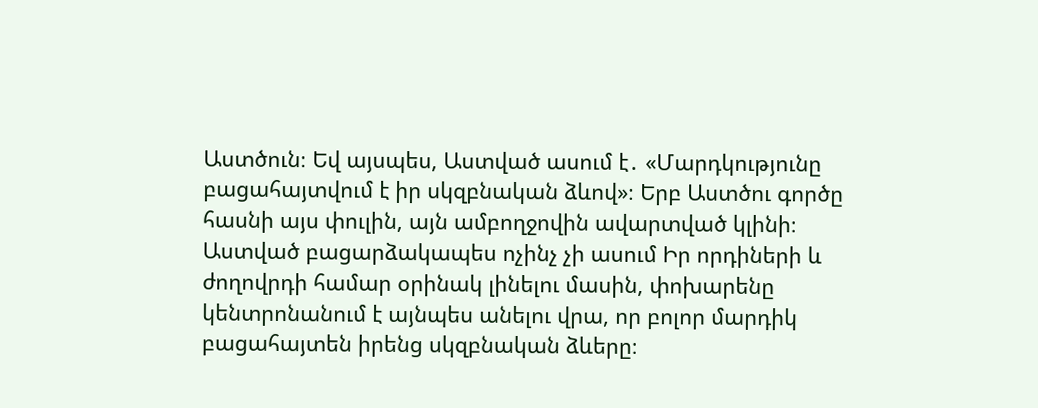Աստծուն։ Եվ այսպես, Աստված ասում է․ «Մարդկությունը բացահայտվում է իր սկզբնական ձևով»։ Երբ Աստծու գործը հասնի այս փուլին, այն ամբողջովին ավարտված կլինի։ Աստված բացարձակապես ոչինչ չի ասում Իր որդիների և ժողովրդի համար օրինակ լինելու մասին, փոխարենը կենտրոնանում է այնպես անելու վրա, որ բոլոր մարդիկ բացահայտեն իրենց սկզբնական ձևերը։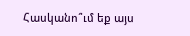Հասկանո՞ւմ եք այս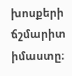խոսքերի ճշմարիտ իմաստը։